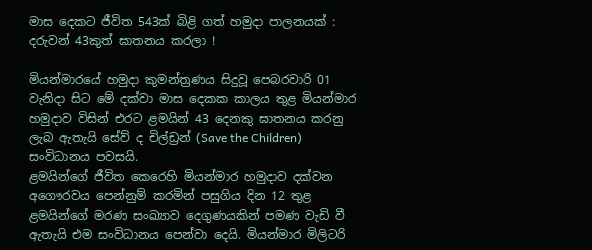මාස දෙකට ජීවිත 543ක් බිළි ගත් හමුදා පාලනයක් : දරුවන් 43කුත් ඝාතනය කරලා !

මියන්මාරයේ හමුදා කුමන්ත්‍රණය සිදුවූ පෙබරවාරි 01 වැනිදා සිට මේ දක්වා මාස දෙකක කාලය තුළ මියන්මාර හමුදාව විසින් එරට ළමයින් 43 දෙනකු ඝාතනය කරනු ලැබ ඇතැයි සේව් ද චිල්ඩ්‍රන් (Save the Children) සංවිධානය පවසයි.
ළමයින්ගේ ජීවිත කෙරෙහි මියන්මාර හමුදාව දක්වන අගෞරවය පෙන්නුම් කරමින් පසුගිය දින 12 තුළ ළමයින්ගේ මරණ සංඛ්‍යාව දෙගුණයකින් පමණ වැඩි වී ඇතැයි එම සංවිධානය පෙන්වා දෙයි. මියන්මාර මිලිටරි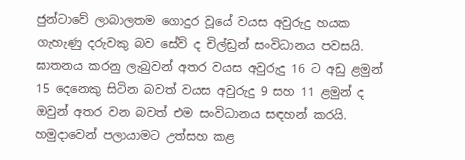ජුන්ටාවේ ලාබාලතම ගොදුර වූයේ වයස අවුරුදු හයක ගැහැණු දරුවකු බව සේව් ද චිල්ඩ්‍රන් සංවිධානය පවසයි. ඝාතනය කරනු ලැබුවන් අතර වයස අවුරුදු 16 ට අඩු ළමුන් 15 දෙනෙකු සිටින බවත් වයස අවුරුදු 9 සහ 11 ළමුන් ද ඔවුන් අතර වන බවත් එම සංවිධානය සඳහන් කරයි. හමුදාවෙන් පලායාමට උත්සහ කළ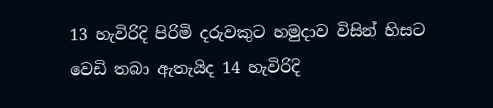13 හැවිරිදි පිරිමි දරුවකුට හමුදාව විසින් හිසට වෙඩි තබා ඇතැයිද 14 හැවිරිදි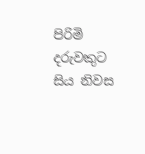පිරිමි දරුවකුට සිය නිවස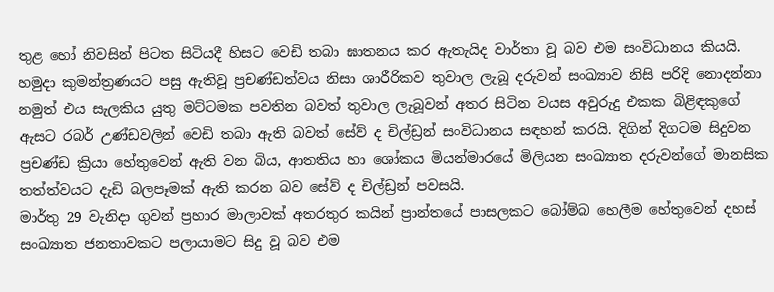තුළ හෝ නිවසින් පිටත සිටියදී හිසට වෙඩි තබා ඝාතනය කර ඇතැයිද වාර්තා වූ බව එම සංවිධානය කියයි.
හමුදා කුමන්ත්‍රණයට පසු ඇතිවූ ප්‍රචණ්ඩත්වය නිසා ශාරීරිකව තුවාල ලැබූ දරුවන් සංඛ්‍යාව නිසි පරිදි නොදන්නා නමුත් එය සැලකිය යුතු මට්ටමක පවතින බවත් තුවාල ලැබූවන් අතර සිටින වයස අවුරුදු එකක බිළිඳකුගේ ඇසට රබර් උණ්ඩවලින් වෙඩි තබා ඇති බවත් සේව් ද චිල්ඩ්‍රන් සංවිධානය සඳහන් කරයි. දිගින් දිගටම සිදුවන ප්‍රචණ්ඩ ක්‍රියා හේතුවෙන් ඇති වන බිය, ආතතිය හා ශෝකය මියන්මාරයේ මිලියන සංඛ්‍යාත දරුවන්ගේ මානසික තත්ත්වයට දැඩි බලපෑමක් ඇති කරන බව සේව් ද චිල්ඩ්‍රන් පවසයි.
මාර්තු 29 වැනිදා ගුවන් ප්‍රහාර මාලාවක් අතරතුර කයින් ප්‍රාන්තයේ පාසලකට බෝම්බ හෙලීම හේතුවෙන් දහස් සංඛ්‍යාත ජනතාවකට පලායාමට සිදු වූ බව එම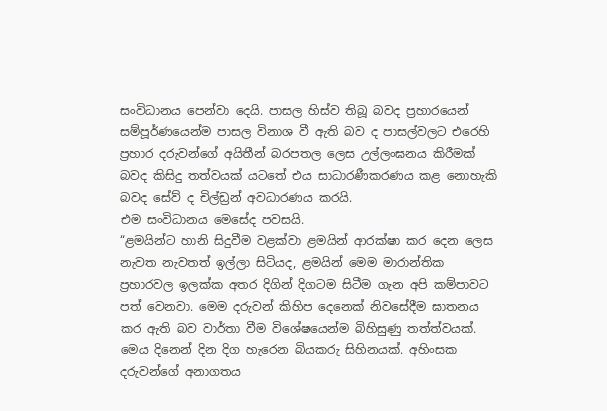සංවිධානය පෙන්වා දෙයි. පාසල හිස්ව තිබූ බවද ප්‍රහාරයෙන් සම්පූර්ණයෙන්ම පාසල විනාශ වී ඇති බව ද පාසල්වලට එරෙහි ප්‍රහාර දරුවන්ගේ අයිතීන් බරපතල ලෙස උල්ලංඝනය කිරීමක් බවද කිසිදු තත්වයක් යටතේ එය සාධාරණීකරණය කළ නොහැකි බවද සේව් ද චිල්ඩ්‍රන් අවධාරණය කරයි.
එම සංවිධානය මෙසේද පවසයි.
“ළමයින්ට හානි සිදුවීම වළක්වා ළමයින් ආරක්ෂා කර දෙන ලෙස නැවත නැවතත් ඉල්ලා සිටියද, ළමයින් මෙම මාරාන්තික ප්‍රහාරවල ඉලක්ක අතර දිගින් දිගටම සිටීම ගැන අපි කම්පාවට පත් වෙනවා. මෙම දරුවන් කිහිප දෙනෙක් නිවසේදීම ඝාතනය කර ඇති බව වාර්තා වීම විශේෂයෙන්ම බිහිසුණු තත්ත්වයක්.
මෙය දිනෙන් දින දිග හැරෙන බියකරු සිහිනයක්. අහිංසක දරුවන්ගේ අනාගතය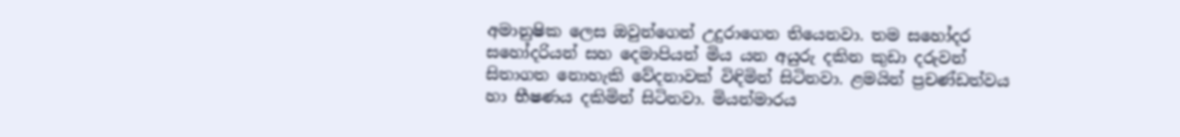අමානුෂික ලෙස ඔවුන්ගෙන් උදුරාගෙන තියෙනවා. තම සහෝදර සහෝදරියන් සහ දෙමාපියන් මිය යන අයුරු දකින කුඩා දරුවන් සිතාගත නොහැකි වේදනාවක් විඳිමින් සිටිනවා. ළමයින් ප්‍රචණ්ඩත්වය හා භීෂණය දකිමින් සිටිනවා. මියන්මාරය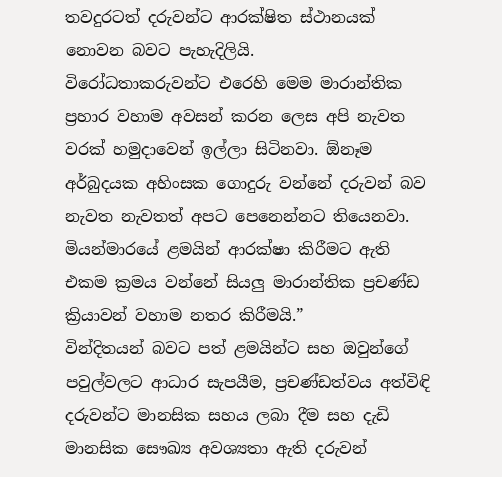තවදුරටත් දරුවන්ට ආරක්ෂිත ස්ථානයක් නොවන බවට පැහැදිලියි.
විරෝධතාකරුවන්ට එරෙහි මෙම මාරාන්තික ප්‍රහාර වහාම අවසන් කරන ලෙස අපි නැවත වරක් හමුදාවෙන් ඉල්ලා සිටිනවා. ඕනෑම අර්බුදයක අහිංසක ගොදුරු වන්නේ දරුවන් බව නැවත නැවතත් අපට පෙනෙන්නට තියෙනවා. මියන්මාරයේ ළමයින් ආරක්ෂා කිරීමට ඇති එකම ක්‍රමය වන්නේ සියලු මාරාන්තික ප්‍රචණ්ඩ ක්‍රියාවන් වහාම නතර කිරීමයි.”
වින්දිතයන් බවට පත් ළමයින්ට සහ ඔවුන්ගේ පවුල්වලට ආධාර සැපයීම, ප්‍රචණ්ඩත්වය අත්විඳි දරුවන්ට මානසික සහය ලබා දීම සහ දැඩි මානසික සෞඛ්‍ය අවශ්‍යතා ඇති දරුවන්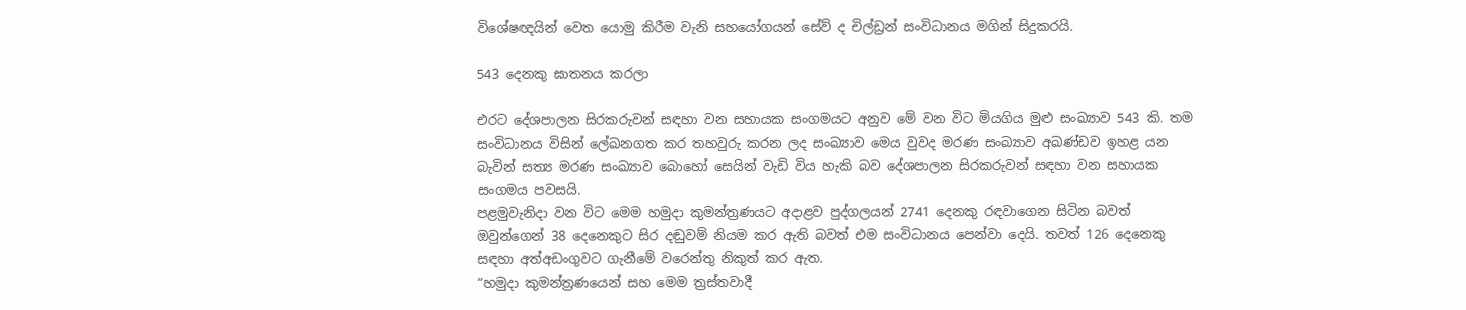විශේෂඥයින් වෙත යොමු කිරීම වැනි සහයෝගයන් සේව් ද චිල්ඩ්‍රන් සංවිධානය මගින් සිදුකරයි.

543 දෙනකු ඝාතනය කරලා

එරට දේශපාලන සිරකරුවන් සඳහා වන සහායක සංගමයට අනුව මේ වන විට මියගිය මුළු සංඛ්‍යාව 543 කි. තම සංවිධානය විසින් ලේඛනගත කර තහවුරු කරන ලද සංඛ්‍යාව මෙය වුවද මරණ සංඛ්‍යාව අඛණ්ඩව ඉහළ යන බැවින් සත්‍ය මරණ සංඛ්‍යාව බොහෝ සෙයින් වැඩි විය හැකි බව දේශපාලන සිරකරුවන් සඳහා වන සහායක සංගමය පවසයි.
පළමුවැනිදා වන විට මෙම හමුදා කුමන්ත්‍රණයට අදාළව පුද්ගලයන් 2741 දෙනකු රඳවාගෙන සිටින බවත් ඔවුන්ගෙන් 38 දෙනෙකුට සිර දඬුවම් නියම කර ඇති බවත් එම සංවිධානය පෙන්වා දෙයි. තවත් 126 දෙනෙකු සඳහා අත්අඩංගුවට ගැනීමේ වරෙන්තු නිකුත් කර ඇත.
“හමුදා කුමන්ත්‍රණයෙන් සහ මෙම ත්‍රස්තවාදී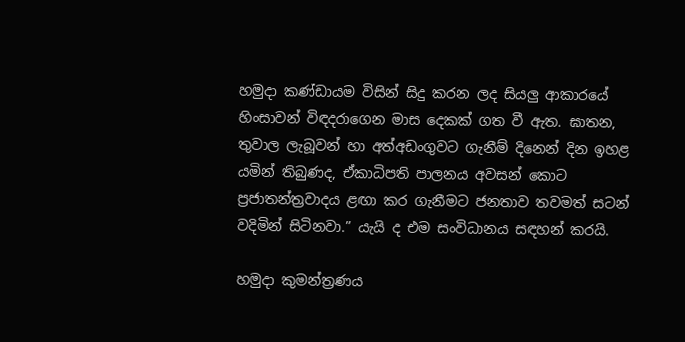හමුදා කණ්ඩායම විසින් සිදු කරන ලද සියලු ආකාරයේ හිංසාවන් විඳදරාගෙන මාස දෙකක් ගත වී ඇත. ඝාතන, තුවාල ලැබූවන් හා අත්අඩංගුවට ගැනීම් දිනෙන් දින ඉහළ යමින් තිබුණද, ඒකාධිපති පාලනය අවසන් කොට ප්‍රජාතන්ත්‍රවාදය ළඟා කර ගැනීමට ජනතාව තවමත් සටන් වදිමින් සිටිනවා.” යැයි ද එම සංවිධානය සඳහන් කරයි.

හමුදා කුමන්ත්‍රණය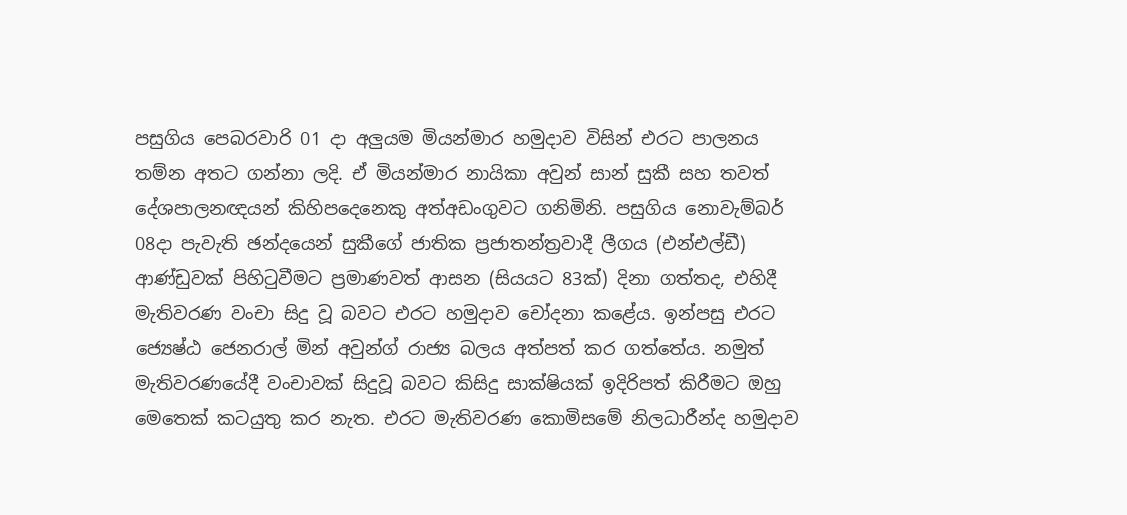පසුගිය පෙබරවාරි 01 දා අලුයම මියන්මාර හමුදාව විසින් එරට පාලනය තම්න අතට ගන්නා ලදි. ඒ මියන්මාර නායිකා අවුන් සාන් සුකී සහ තවත් දේශපාලනඥයන් කිහිපදෙනෙකු අත්අඩංගුවට ගනිමිනි. පසුගිය නොවැම්බර් 08දා පැවැති ඡන්දයෙන් සුකීගේ ජාතික ප්‍රජාතන්ත්‍රවාදී ලීගය (එන්එල්ඩී) ආණ්ඩුවක් පිහිටුවීමට ප්‍රමාණවත් ආසන (සියයට 83ක්) දිනා ගත්තද, එහිදී මැතිවරණ වංචා සිදු වූ බවට එරට හමුදාව චෝදනා කළේය. ඉන්පසු එරට ජ්‍යෙෂ්ඨ ජෙනරාල් මින් අවුන්ග් රාජ්‍ය බලය අත්පත් කර ගත්තේය. නමුත් මැතිවරණයේදී වංචාවක් සිදුවූ බවට කිසිදු සාක්ෂියක් ඉදිරිපත් කිරීමට ඔහු මෙතෙක් කටයුතු කර නැත. එරට මැතිවරණ කොමිසමේ නිලධාරීන්ද හමුදාව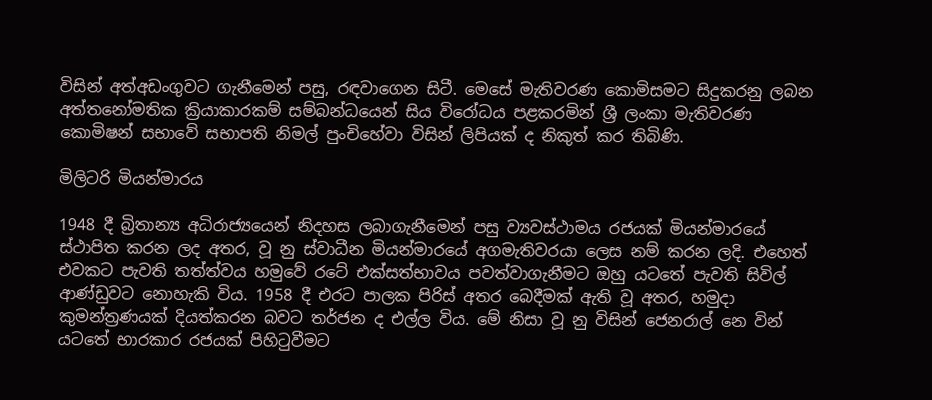විසින් අත්අඩංගුවට ගැනීමෙන් පසු, රඳවාගෙන සිටී. මෙසේ මැතිවරණ කොමිසමට සිදුකරනු ලබන අත්තනෝමතික ක්‍රියාකාරකම් සම්බන්ධයෙන් සිය විරෝධය පළකරමින් ශ්‍රී ලංකා මැතිවරණ කොමිෂන් සභාවේ සභාපති නිමල් පුංචිහේවා විසින් ලිපියක් ද නිකුත් කර තිබිණි.

මිලිටරි මියන්මාරය

1948 දී බ්‍රිතාන්‍ය අධිරාජ්‍යයෙන් නිදහස ලබාගැනීමෙන් පසු ව්‍යවස්ථාමය රජයක් මියන්මාරයේ ස්ථාපිත කරන ලද අතර, වූ නු ස්වාධීන මියන්මාරයේ අගමැතිවරයා ලෙස නම් කරන ලදි. එහෙත් එවකට පැවති තත්ත්වය හමුවේ රටේ එක්සත්භාවය පවත්වාගැනීමට ඔහු යටතේ පැවති සිවිල් ආණ්ඩුවට නොහැකි විය. 1958 දී එරට පාලක පිරිස් අතර බෙදීමක් ඇති වූ අතර, හමුදා කුමන්ත්‍රණයක් දියත්කරන බවට තර්ජන ද එල්ල විය. මේ නිසා වූ නු විසින් ජෙනරාල් නෙ වින් යටතේ භාරකාර රජයක් පිහිටුවීමට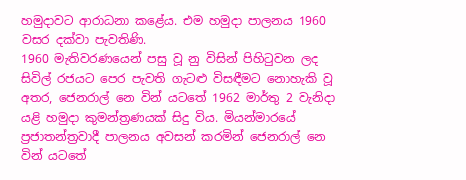හමුදාවට ආරාධනා කළේය. එම හමුදා පාලනය 1960 වසර දක්වා පැවතිණි.
1960 මැතිවරණයෙන් පසු වූ නු විසින් පිහිටුවන ලද සිවිල් රජයට පෙර පැවති ගැටළු විසඳීමට නොහැකි වූ අතර, ජෙනරාල් නෙ වින් යටතේ 1962 මාර්තු 2 වැනිදා යළි හමුදා කුමන්ත්‍රණයක් සිදු විය. මියන්මාරයේ ප්‍රජාතන්ත්‍රවාදී පාලනය අවසන් කරමින් ජෙනරාල් නෙ වින් යටතේ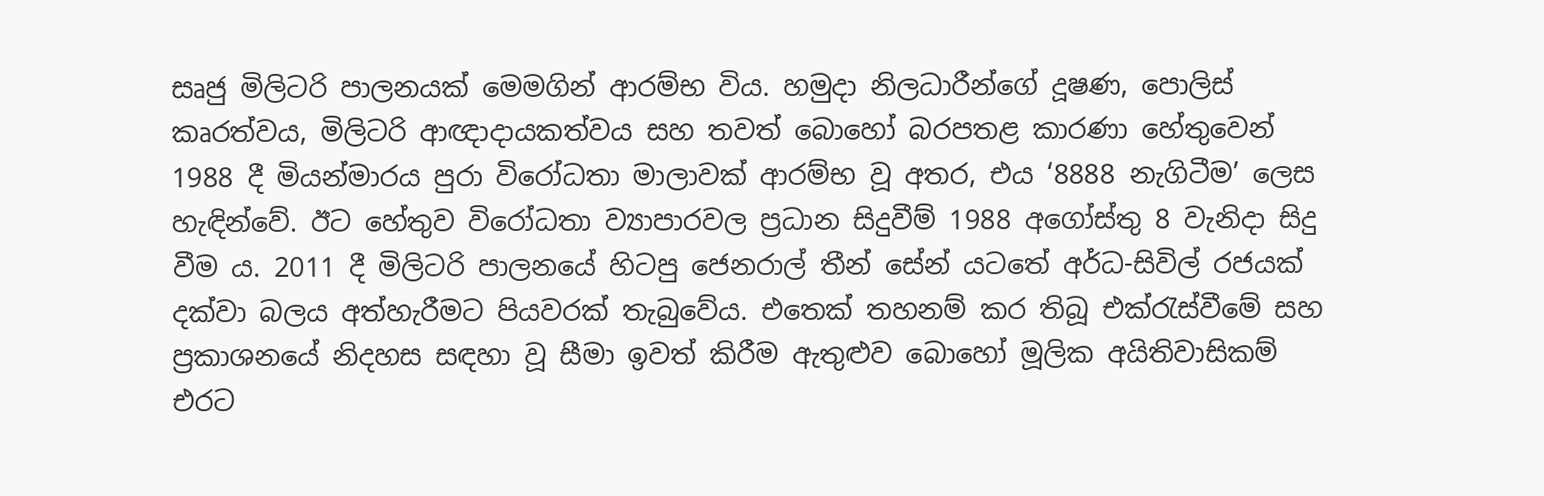සෘජු මිලිටරි පාලනයක් මෙමගින් ආරම්භ විය. හමුදා නිලධාරීන්ගේ දූෂණ, පොලිස් කෘරත්වය, මිලිටරි ආඥාදායකත්වය සහ තවත් බොහෝ බරපතළ කාරණා හේතුවෙන් 1988 දී මියන්මාරය පුරා විරෝධතා මාලාවක් ආරම්භ වූ අතර, එය ‘8888 නැගිටීම’ ලෙස හැඳින්වේ. ඊට හේතුව විරෝධතා ව්‍යාපාරවල ප්‍රධාන සිදුවීම් 1988 අගෝස්තු 8 වැනිදා සිදු වීම ය. 2011 දී මිලිටරි පාලනයේ හිටපු ජෙනරාල් තීන් සේන් යටතේ අර්ධ-සිවිල් රජයක් දක්වා බලය අත්හැරීමට පියවරක් තැබුවේය. එතෙක් තහනම් කර තිබූ එක්රැස්වීමේ සහ ප්‍රකාශනයේ නිදහස සඳහා වූ සීමා ඉවත් කිරීම ඇතුළුව බොහෝ මූලික අයිතිවාසිකම් එරට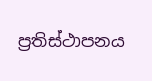ප්‍රතිස්ථාපනය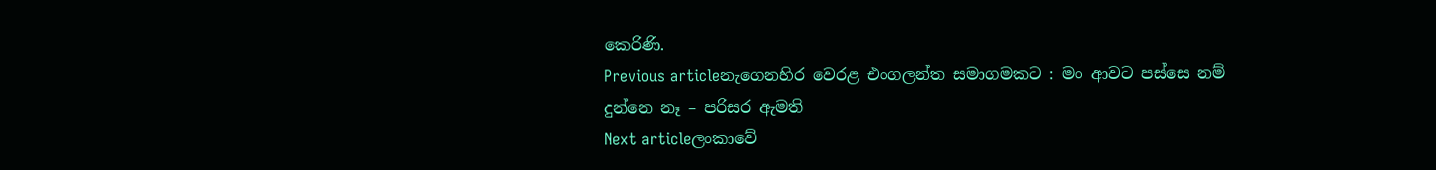කෙරිණි.
Previous articleනැගෙනහිර වෙරළ එංගලන්ත සමාගමකට : මං ආවට පස්සෙ නම් දුන්නෙ නෑ – පරිසර ඇමති
Next articleලංකාවේ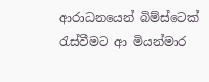ආරාධනයෙන් බිම්ස්ටෙක් රැස්වීමට ආ මියන්මාර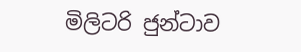මිලිටරි ජුන්ටාව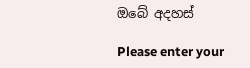ඔබේ අදහස්

Please enter your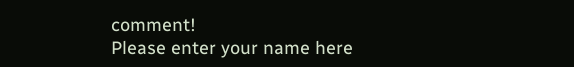comment!
Please enter your name here